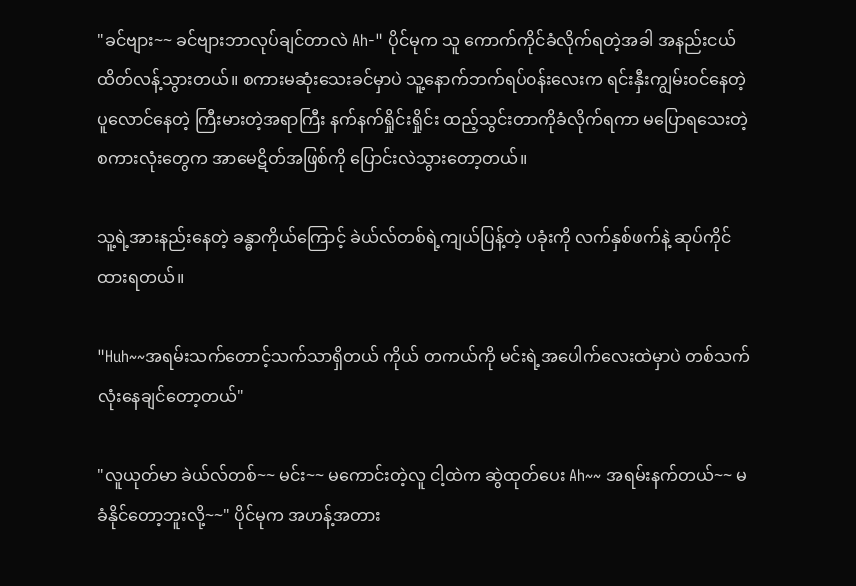"ခင်ဗျား~~ ခင်ဗျားဘာလုပ်ချင်တာလဲ Ah-" ပိုင်မုက သူ ကောက်ကိုင်ခံလိုက်ရတဲ့အခါ အနည်းငယ် ထိတ်လန့်သွားတယ်။ စကားမဆုံးသေးခင်မှာပဲ သူ့နောက်ဘက်ရပ်၀န်းလေးက ရင်းနှီးကျွမ်းဝင်နေတဲ့  ပူလောင်နေတဲ့ ကြီးမားတဲ့အရာကြီး နက်နက်ရှိုင်းရှိုင်း ထည့်သွင်းတာကိုခံလိုက်ရကာ မပြောရသေးတဲ့ စကားလုံးတွေက အာမေဋိတ်အဖြစ်ကို ပြောင်းလဲသွားတော့တယ်။

သူ့ရဲ့အားနည်းနေတဲ့ ခန္ဓာကိုယ်ကြောင့် ခဲယ်လ်တစ်ရဲ့ကျယ်ပြန့်တဲ့ ပခုံးကို လက်နှစ်ဖက်နဲ့ ဆုပ်ကိုင်ထားရတယ်။

"Huh~~အရမ်းသက်တောင့်သက်သာရှိတယ် ကိုယ် တကယ်ကို မင်းရဲ့အပေါက်လေးထဲမှာပဲ တစ်သက်လုံးနေချင်တော့တယ်"

"လူယုတ်မာ ခဲယ်လ်တစ်~~ မင်း~~ မကောင်းတဲ့လူ ငါ့ထဲက ဆွဲထုတ်ပေး Ah~~ အရမ်းနက်တယ်~~ မခံနိုင်တော့ဘူးလို့~~" ပိုင်မုက အဟန့်အတား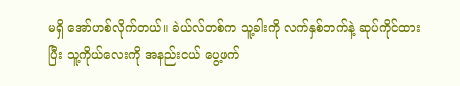မရှိ အော်ဟစ်လိုက်တယ်။ ခဲယ်လ်တစ်က သူ့ခါးကို လက်နှစ်ဘက်နဲ့ ဆုပ်ကိုင်ထားပြီး သူ့ကိုယ်‌လေးကို အနည်းငယ် ပွေ့ဖက်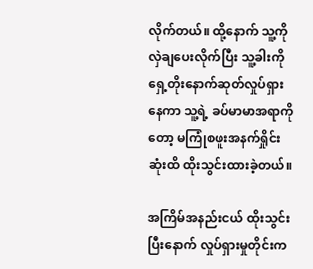လိုက်တယ်။ ထို့နောက် သူ့ကို လှဲချပေးလိုက်ပြီး သူ့ခါးကို ရှေ့တိုးနောက်ဆုတ်လှုပ်ရှားနေကာ သူ့ရဲ့ ခပ်မာမာအရာကိုတော့ မကြုံစဖူးအနက်ရှိုင်းဆုံးထိ ထိုးသွင်းထားခဲ့တယ်။

အကြိမ်အနည်းငယ် ထိုးသွင်းပြီးနောက် လှုပ်ရှားမှုတိုင်းက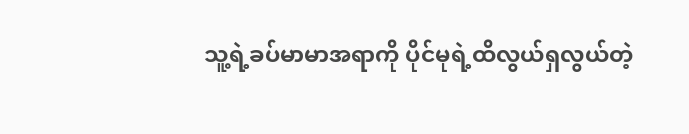သူ့ရဲ့ခပ်မာမာအရာကို ပိုင်မုရဲ့ထိလွယ်ရှလွယ်တဲ့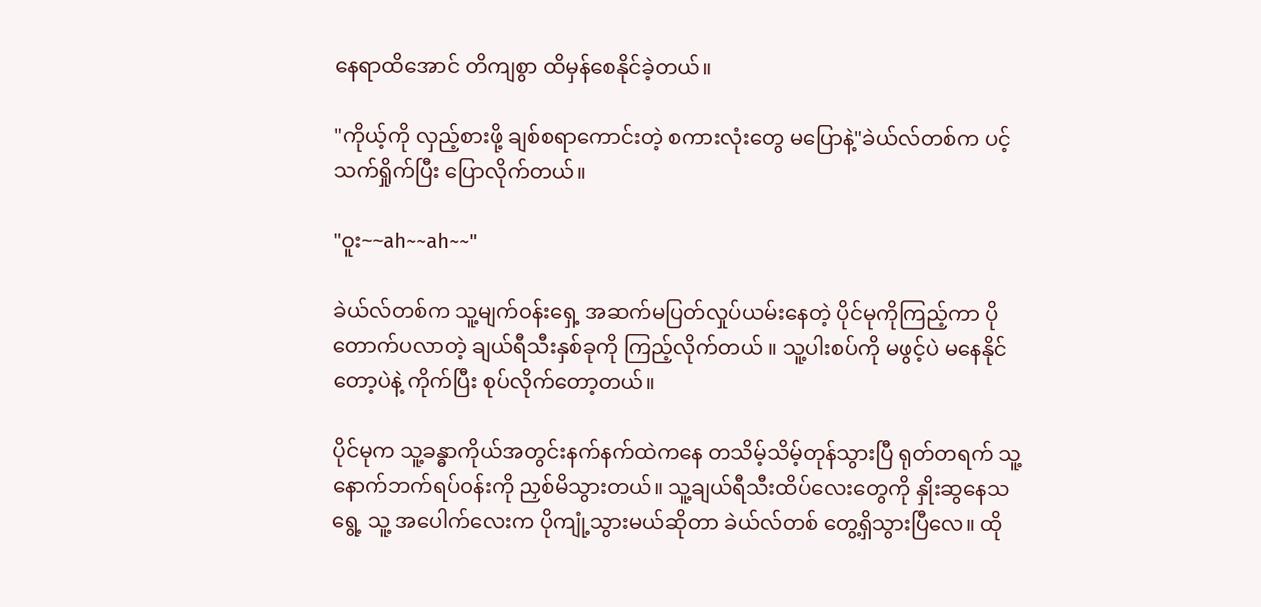နေရာထိအောင် တိကျစွာ ထိမှန်စေနိုင်ခဲ့တယ်။

"ကိုယ့်ကို လှည့်စားဖို့ ချစ်စရာကောင်းတဲ့ စကားလုံးတွေ မပြောနဲ့"ခဲယ်လ်တစ်က ပင့်သက်ရှိုက်ပြီး ပြောလိုက်တယ်။

"ဝူး~~ah~~ah~~"

ခဲယ်လ်တစ်က သူ့မျက်၀န်းရှေ့ အဆက်မပြတ်လှုပ်ယမ်းနေတဲ့ ပိုင်မုကိုကြည့်ကာ ပိုတောက်ပလာတဲ့ ချယ်ရီသီးနှစ်ခုကို ကြည့်လိုက်တယ် ။ သူ့ပါးစပ်ကို မဖွင့်ပဲ မနေနိုင်တော့ပဲနဲ့ ကိုက်ပြီး စုပ်‌လိုက်တော့တယ်။

ပိုင်မုက သူ့ခန္ဓာကိုယ်အတွင်းနက်နက်ထဲကနေ တသိမ့်သိမ့်တုန်သွားပြီ ရုတ်တရက် သူ့နောက်ဘက်ရပ်၀န်းကို ညှစ်မိသွားတယ်။ သူ့ချယ်ရီသီးထိပ်လေးတွေကို နှိုးဆွနေသရွေ့ သူ့ အပေါက်လေးက ပိုကျုံ့သွားမယ်ဆိုတာ ခဲယ်လ်တစ် တွေ့ရှိသွားပြီ‌လေ။ ထို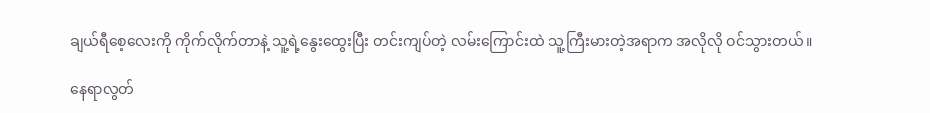ချယ်ရီစေ့လေးကို ကိုက်လိုက်တာနဲ့ သူ့ရဲ့နွေးထွေးပြီး တင်းကျပ်တဲ့ လမ်းကြောင်းထဲ သူ့ကြီးမားတဲ့အရာက အလိုလို ဝင်သွားတယ်။

နေရာလွတ်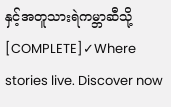နှင့်အတူသားရဲကမ္ဘာဆီသို့ [COMPLETE]✓Where stories live. Discover now